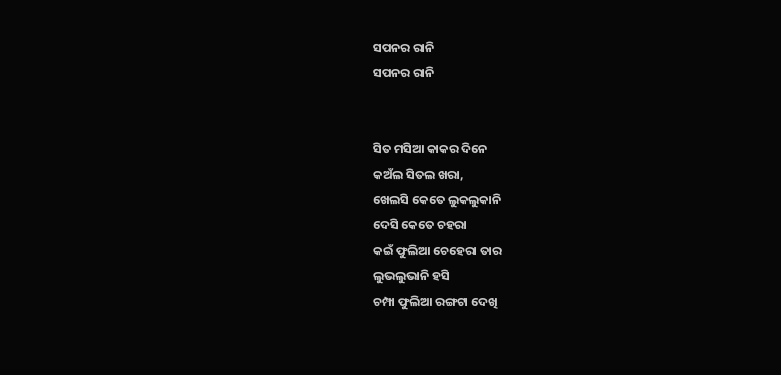ସପନର ରାନି
ସପନର ରାନି


ସିତ ମସିଆ କାକର ଦିନେ
କଅଁଲ ସିତଲ ଖରା,
ଖେଲସି କେତେ ଲୁକଲୁକାନି
ଦେସି କେତେ ଚହରା
କଇଁ ଫୁଲିଆ ଚେହେରା ତାର
ଲୁଭଲୁଭାନି ହସି
ଚମ୍ପା ଫୁଲିଆ ରଙ୍ଗଟା ଦେଖି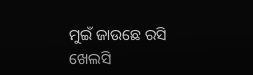ମୁଇଁ ଜାଉଛେ ରସି
ଖେଲସି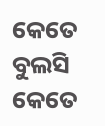କେତେ ବୁଲସି କେତେ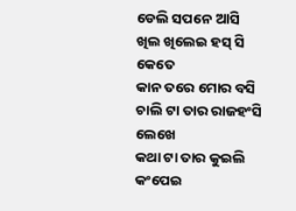ଡେଲି ସପନେ ଆସି
ଖିଲ ଖିଲେଇ ହସ୍ ସି କେତେ
କାନ ତରେ ମୋର ବସି
ଚାଲି ଟା ତାର ରାଜହଂସି ଲେଖେ
କଥା ଟା ତାର କୁଇଲି
କଂପେଇ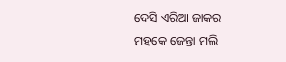ଦେସି ଏରିଆ ଜାକର
ମହକେ ଜେନ୍ତା ମଲି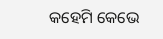କହେମି କେଭେ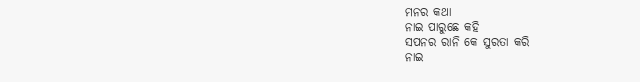ମନର କଥା
ନାଇ ପାରୁଛେ କହି
ସପନର ରାନି କେ ସୁରତା କରି
ନାଇ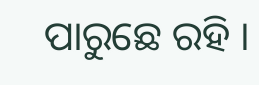ପାରୁଛେ ରହି ।